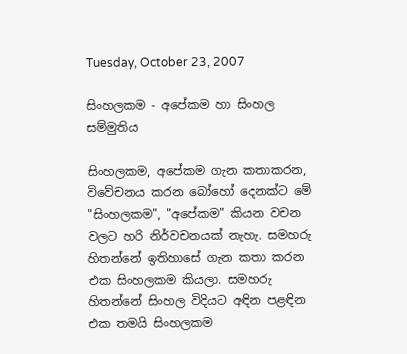Tuesday, October 23, 2007

සිංහලකම - අපේකම හා සිංහල සම්මුතිය

සිංහලකම, අපේකම ගැන කතාකරන, විවේචනය කරන බෝහෝ දෙනක්ට මේ "සිංහලකම", "අපේකම" කියන වචන වලට හරි නිර්වචනයක් නැහැ. සමහරු හිතන්නේ ඉතිහාසේ ගැන කතා කරන එක සිංහලකම කියලා. සමහරු හිතන්නේ සිංහල විදියට අඳින පළඳින එක තමයි සිංහලකම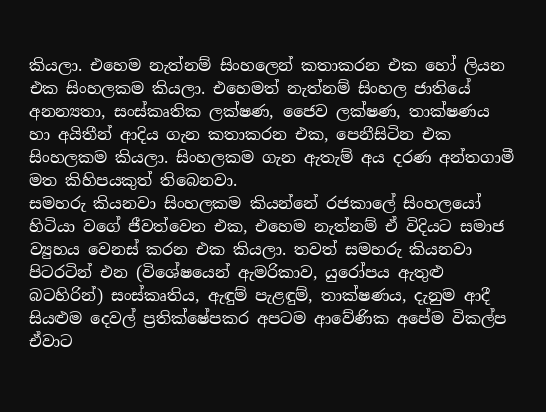කියලා. එහෙම නැත්නම් සිංහලෙන් කතාකරන එක හෝ ලියන එක සිංහලකම කියලා. එහෙමත් නැත්නම් සිංහල ජාතියේ අනන්‍යතා, සංස්කෘතික ලක්ෂණ, ජෛව ලක්ෂණ, තාක්ෂණය හා අයිතීන් ආදිය ගැන කතාකරන එක, පෙනීසිටින එක සිංහලකම කියලා. සිංහලකම ගැන ඇතැම් අය දරණ අන්තගාමී මත කිහිපයකුත් තිබෙනවා.
සමහරු කියනවා සිංහලකම කියන්නේ රජකාලේ සිංහලයෝ හිටියා වගේ ජීවත්වෙන එක, එහෙම නැත්නම් ඒ විදියට සමාජ ව්‍යුහය වෙනස් කරන එක කියලා. තවත් සමහරු කියනවා පිටරටින් එන (විශේෂයෙන් ඇමරිකාව, යුරෝපය ඇතුළු බටහිරින්) සංස්කෘතිය, ඇඳුම් පැළඳුම්, තාක්ෂණය, දැනුම ආදී සියළුම දෙවල් ප්‍රතික්ෂේපකර අපටම ආවේණික අපේම විකල්ප ඒවාට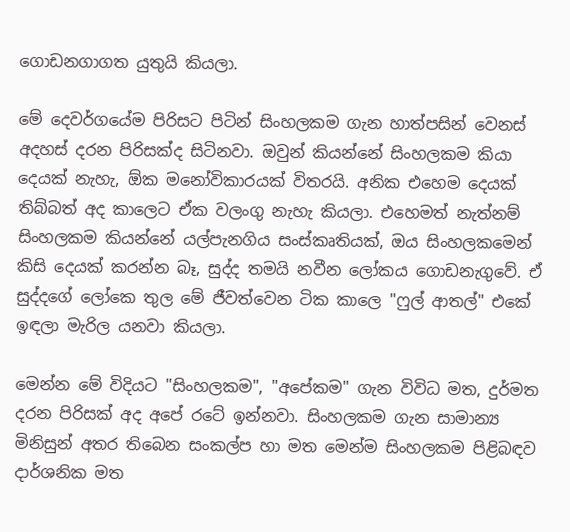ගොඩනගාගත යුතුයි කියලා.

මේ දෙවර්ගයේම පිරිසට පිටින් සිංහලකම ගැන හාත්පසින් වෙනස් අදහස් දරන පිරිසක්ද සිටිනවා. ඔවුන් කියන්නේ සිංහලකම කියා දෙයක් නැහැ, ඕක මනෝවිකාරයක් විතරයි. අනික එහෙම දෙයක් තිබ්බත් අද කාලෙට ඒක වලංගු නැහැ කියලා. එහෙමත් නැත්නම් සිංහලකම කියන්නේ යල්පැනගිය සංස්කෘතියක්, ඔය සිංහලකමෙන් කිසි දෙයක් කරන්න බෑ, සුද්ද තමයි නවීන ‍ලෝකය ගොඩනැගුවේ. ඒ සුද්දගේ ලෝකෙ තුල මේ ජීවත්වෙන ටික කාලෙ "ෆුල් ආතල්" එකේ ඉඳලා මැරිල යනවා කියලා.

මෙන්න මේ විදියට "සිංහලකම", "අපේකම" ගැන විවිධ මත, දුර්මත දරන පිරිසක් අද අපේ රටේ ඉන්නවා. සිංහලකම ගැන සාමාන්‍ය මිනිසුන් අතර තිබෙන සංකල්ප හා මත මෙන්ම සිංහලකම පිළිබඳව දාර්ශනික මත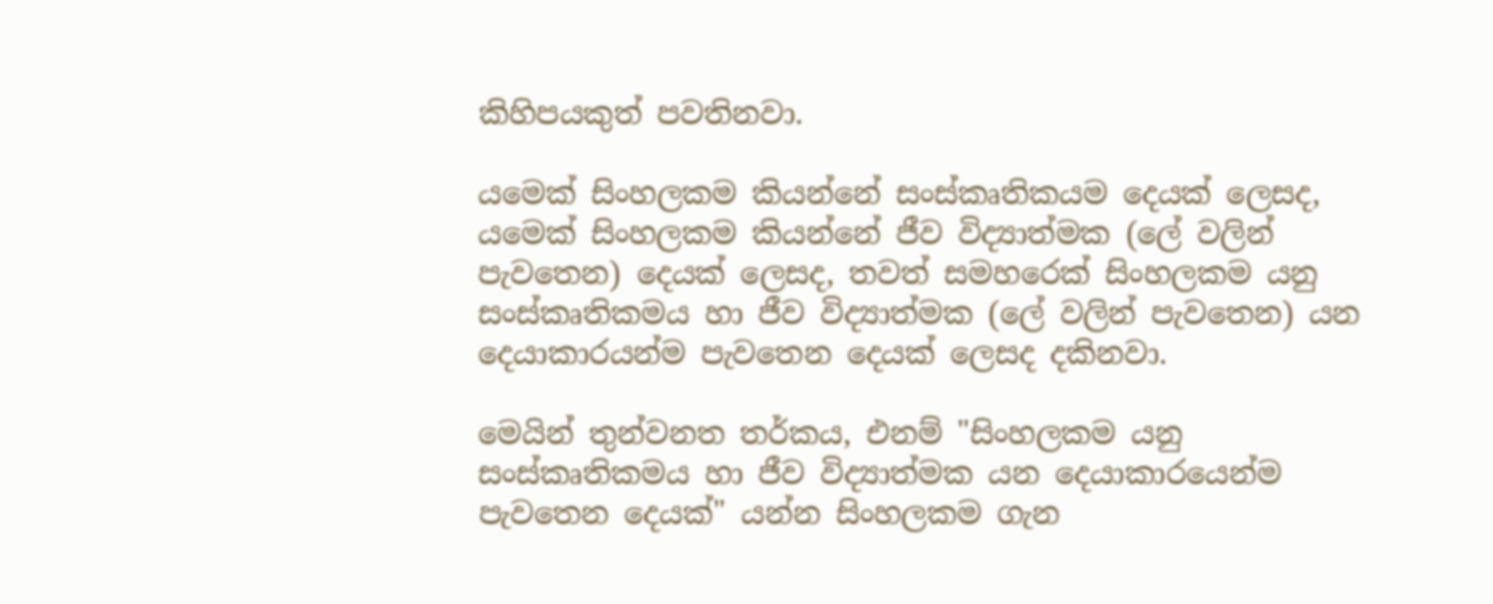කිහිපයකුත් පවතිනවා.

යමෙක් සිංහලකම කියන්නේ සංස්කෘතිකයම දෙයක් ලෙසද, යමෙක් සිංහලකම කියන්නේ ජීව විද්‍යාත්මක (ලේ වලින් පැවතෙන) දෙයක් ලෙසද, තවත් සමහරෙක් සිංහලකම යනු සංස්කෘතිකමය හා ජීව විද්‍යාත්මක (ලේ වලින් පැවතෙන) යන දෙයාකාරයන්ම පැවතෙන දෙයක් ලෙසද දකිනවා.

මෙයින් තුන්වනත තර්කය, එනම් "සිංහලකම යනු සංස්කෘතිකමය හා ජීව විද්‍යාත්මක යන දෙයාකාරයෙන්ම පැවතෙන දෙයක්" යන්න සිංහලකම ගැන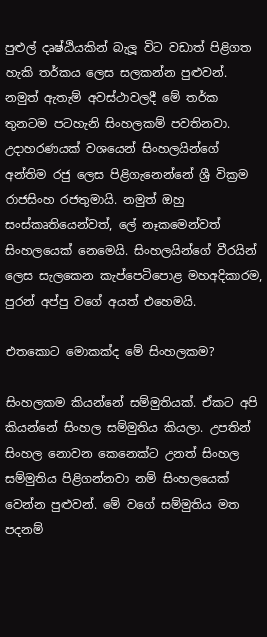පුළුල් දෘෂ්ඨියකින් බැලූ විට වඩාත් පිළිගත හැකි තර්කය ලෙස සලකන්න පුළුවන්. නමුත් ඇතැම් අවස්ථාවලදී මේ තර්ක තුනටම පටහැනි සිංහලකම් පවතිනවා.
උදාහරණයක් වශයෙන් සිංහලයින්ගේ අන්තිම රජු ලෙස පිළිගැනෙන්නේ ශ්‍රී වික්‍රම රාජසිංහ රජතුමායි. නමුත් ඔහු සංස්කෘතියෙන්වත්, ලේ නෑකමෙන්වත් සිංහලයෙක් නෙමෙයි. සිංහලයින්ගේ වීරයින් ලෙස සැලකෙන කැප්පෙටිපොළ මහඅදිකාරම, පුරන් අප්පු වගේ අයත් එහෙමයි.

එතකොට මොකක්ද මේ සිංහලකම?

සිංහලකම කියන්නේ සම්මුතියක්. ඒකට අපි කියන්නේ සිංහල සම්මුතිය කියලා. උපතින් සිංහල නොවන කෙනෙක්ට උනත් සිංහල සම්මුතිය පිළිගන්නවා නම් සිංහලයෙක් වෙන්න පුළුවන්. මේ වගේ සම්මුතිය මත පදනම්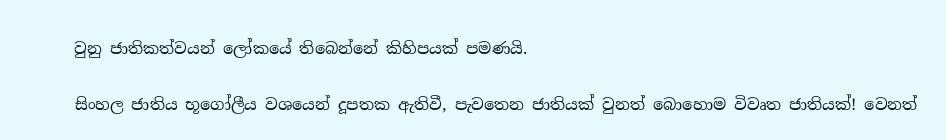වුනු ජාතිකත්වයන් ලෝකයේ තිබෙන්නේ කිහිපයක් පමණයි.

සිංහල ජාතිය භූගෝලීය වශයෙන් දූපතක ඇතිවී, පැවතෙන ජාතියක් වුනත් බොහොම විවෘත ජාතියක්! වෙනත්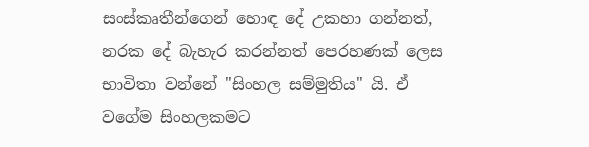සංස්කෘතීන්ගෙන් හොඳ දේ උකහා ගන්නත්, නරක දේ බැහැර කරන්නත් පෙරහණක් ලෙස භාවිතා වන්නේ "සිංහල සම්මුතිය" යි. ඒ වගේම සිංහලකමට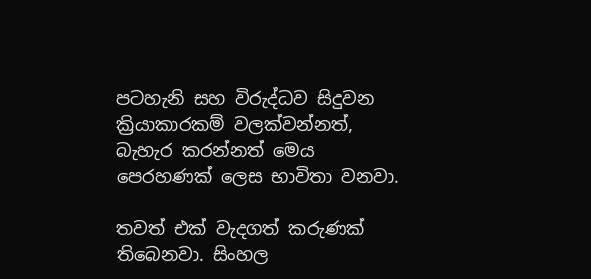පටහැනි සහ විරුද්ධව සිදුවන ක්‍රියාකාරකම් වලක්වන්නත්, බැහැර කරන්නත් මෙය පෙරහණක් ලෙස භාවිතා වනවා.

තවත් එක් වැදගත් කරුණක් තිබෙනවා. සිංහල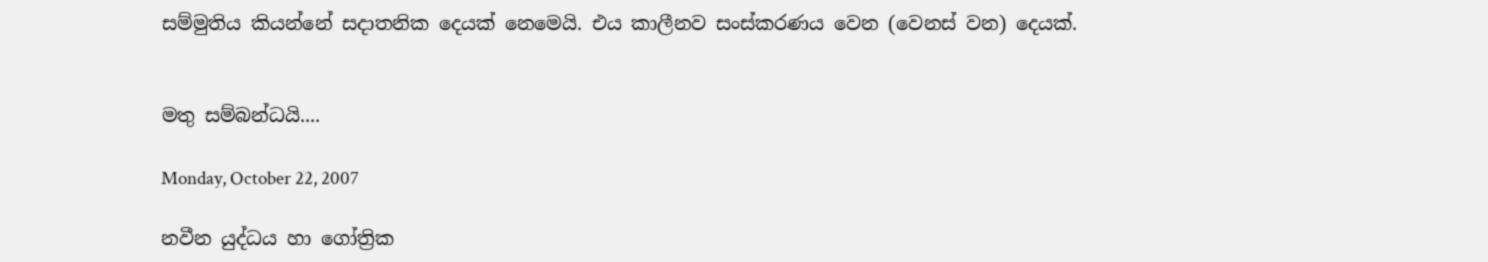සම්මුතිය කියන්නේ සදාතනික දෙයක් නෙමෙයි. එය කාලීනව සංස්කරණය වෙන (වෙනස් වන) දෙයක්.


මතු සම්බන්ධයි....

Monday, October 22, 2007

නවීන යුද්ධය හා ගෝත්‍රික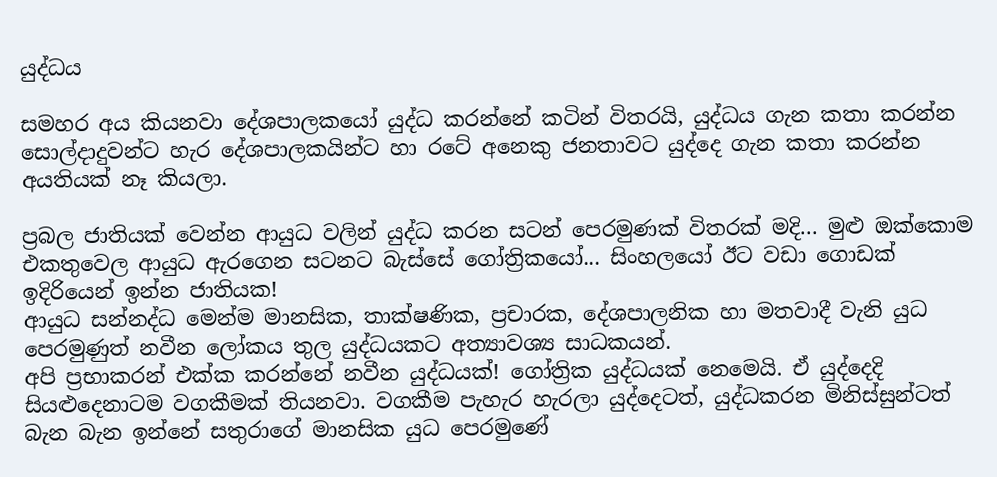යුද්ධය

සමහර අය කියනවා දේශපාලකයෝ යුද්ධ කරන්නේ කටින් විතරයි, යුද්ධය ගැන කතා කරන්න සොල්දාදුවන්ට හැර දේශපාලකයින්ට හා රටේ අනෙකු ජනතාවට යුද්දෙ ගැන කතා කරන්න අයතියක් නෑ කියලා.

ප්‍රබල ජාතියක් වෙන්න ආයුධ වලින් යුද්ධ කරන සටන් පෙරමුණක් විතරක් මදි... මුළු ඔක්කොම එකතුවෙල ආයුධ ඇරගෙන සටනට බැස්සේ ගෝත්‍රිකයෝ... සිංහලයෝ ඊට වඩා ගොඩක් ඉදිරියෙන් ඉන්න ජාතියක!
ආයුධ සන්නද්ධ මෙන්ම මානසික, තාක්ෂණික, ප්‍රචාරක, දේශපාලනික හා මතවාදී වැනි යුධ පෙරමුණුත් නවීන ලෝකය තුල යුද්ධයකට අත්‍යාවශ්‍ය සාධකයන්.
අපි ප්‍රභාකරන් එක්ක කරන්නේ නවීන යුද්ධයක්! ගෝත්‍රික යුද්ධයක් නෙමෙයි. ඒ යුද්දෙදි සියළුදෙනාටම වගකීමක් තියනවා. වගකීම පැහැර හැරලා යුද්දෙටත්, යුද්ධකරන මිනිස්සුන්ටත් බැන බැන ඉන්නේ සතුරාගේ මානසික යුධ පෙරමුණේ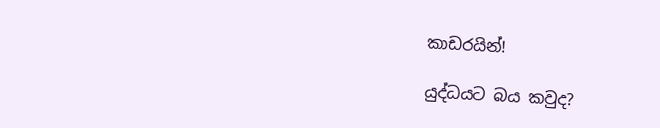කාඩරයින්!

යුද්ධයට බය කවුද?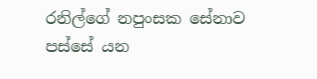රනිල්ගේ නපුංසක සේනාව පස්සේ යන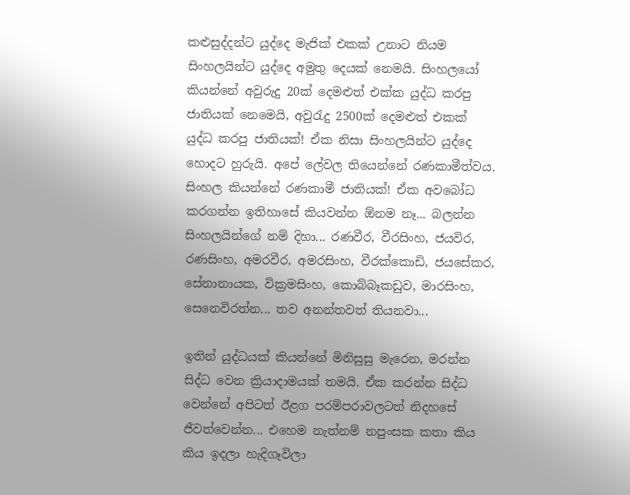කළුසුද්දන්ට යුද්දෙ මැජික් එකක් උනාට නියම සිංහලයින්ට යුද්දෙ අමුතු දෙයක් නෙමයි. සිංහලයෝ කියන්නේ අවුරුදු 20ක් දෙමළුත් එක්ක යුද්ධ කරපු ජාතියක් නෙමෙයි, අවුරැදු 2500ක් දෙමළුත් එකක් යුද්ධ කරපු ජාතියක්! ඒක නිසා සිංහලයින්ට යුද්දෙ හොදට හුරුයි. අපේ ලේවල තියෙන්නේ රණකාමීත්වය. සිංහල කියන්නේ රණකාමී ජාතියක්! ඒක අවබෝධ කරගන්න ඉතිහාසේ කියවන්න ඕනම නෑ... බලන්න සිංහලයින්ගේ නම් දිහා... රණවීර, වීරසිංහ, ජයවිර, රණසිංහ, අමරවීර, අමරසිංහ, වීරක්කොඩි, ජයසේකර, සේනානායක, වික්‍රමසිංහ, කොබ්බෑකඩුව, මාරසිංහ, සෙනෙවිරත්න... තව අනන්තවත් තියනවා...

ඉතින් යුද්ධයක් කියන්නේ මිනිසුසු මැරෙන, මරන්න සිද්ධ වෙන ක්‍රියාදාමයක් තමයි. ඒක කරන්න සිද්ධ වෙන්නේ අපිටත් ඊළග පරම්පරාවලටත් නිදහසේ ජීවත්වෙන්න... එහෙම නැත්නම් නපුංසක කතා කිය කිය ඉදලා හැදිගෑවිලා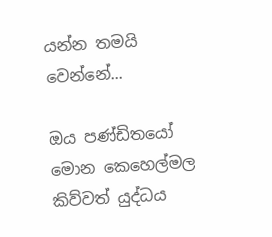යන්න තමයි වෙන්නේ...

ඔය පණ්ඩිතයෝ මොන කෙහෙල්මල කිව්වත් යුද්ධය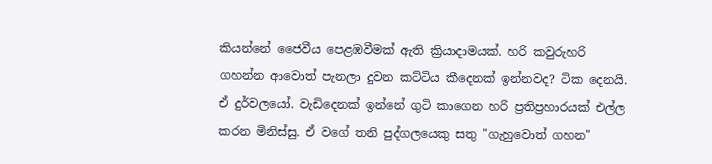කියන්නේ ජෛවීය පෙළඹවීමක් ඇති ක්‍රියාදාමයක්. හරි කවුරුහරි ගහන්න ආවොත් පැනලා දුවන කට්ටිය කීදෙනක් ඉන්නවද? ටික දෙනයි. ඒ දුර්වලයෝ. වැඩිදෙනක් ඉන්නේ ගුටි කාගෙන හරි ප්‍රතිප්‍රහාරයක් එල්ල කරන මිනිස්සු. ඒ වගේ තනි පුද්ගලයෙකු සතු "ගැහුවොත් ගහන"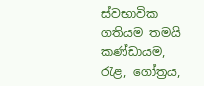ස්වභාවික ගතියම තමයි කණ්ඩායම, රැළ, ගෝත්‍රය,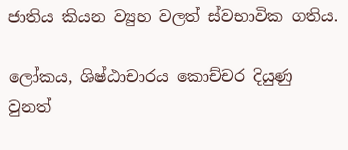ජාතිය කියන ව්‍යුහ වලත් ස්වභාවික ගතිය.

ලෝකය, ශිෂ්ඨාචාරය කොච්චර දියුණු වුනත්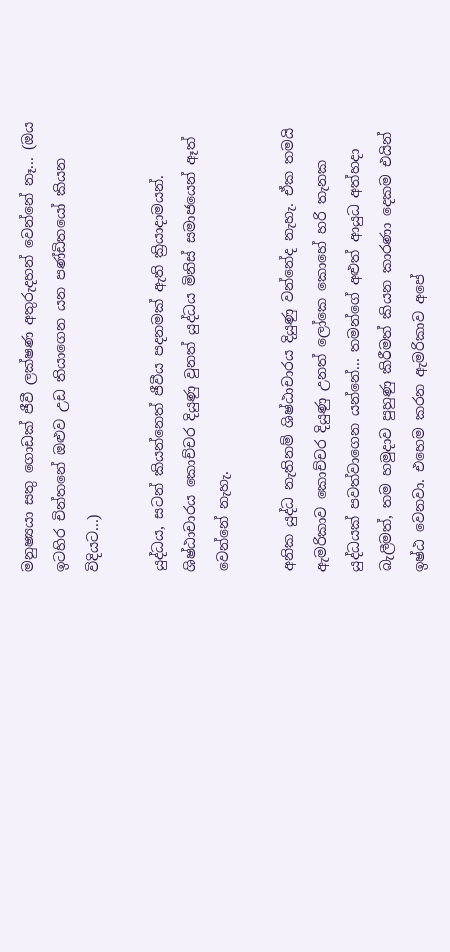මනුෂ්‍යයා සතු ගොඩක් ජීවී ලක්ෂණ අතුරුදහන් වෙන්නේ නෑ... (ඔය ඉටහිර චින්තනේ ඔළුව උඩ තියාගෙන යන පණ්ඩිතයෝ කියන විදියට...)

යුද්ධය, සටන් කියන්නෙත් ජීවීය පදනමක් ඇති ක්‍රියාදාමයන්. ශිෂ්ඨාචාරය කොච්චර දියුණු වුනත් යුද්ධය මිනිස් සමාජයෙන් ඈත් වෙන්නේ නැහැ.

අනික යුද්ධ නැතිනම් ශිෂ්ඨාචාරය දියුණු වන්නේද නැහැ. ඒක තමයි ඇමරිකාව කොච්චර දියුණු උනත් ලෝකෙ කොහේ හරි තැනක යුද්ධයක් පවත්වාගෙන යන්නේ... තමන්ගේ අළුත් ආයුධ අත්හදා බැලීමත්, තම හමුදාව පුහුණු කිරීමත් කියන කාරණා දෙකම එයින් ඉෂ්ඨ වෙනවා. එහෙම කරන ඇමරිකාව අපේ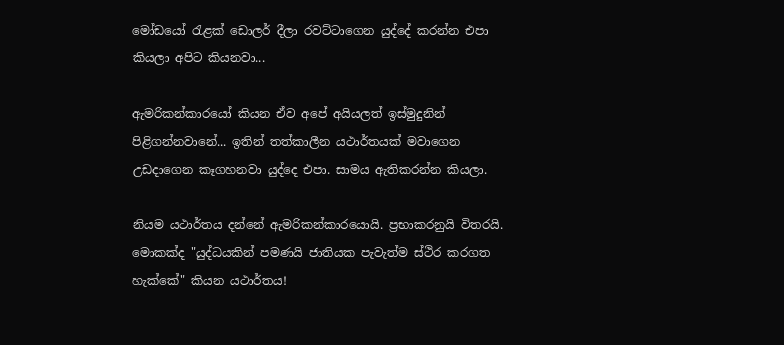මෝඩයෝ රැළක් ඩොලර් දීලා රවට්ටාගෙන යුද්දේ කරන්න එපා කියලා අපිට කියනවා...

ඇමරිකන්කාරයෝ කියන ඒව අපේ අයියලත් ඉස්මුදුනින් පිළිගන්නවානේ... ඉතින් තත්කාලීන යථාර්තයක් මවාගෙන උඩදාගෙන කෑගහනවා යුද්දෙ එපා. සාමය ඇතිකරන්න කියලා.

නියම යථාර්තය දන්නේ ඇමරිකන්කාරයොයි. ප්‍රභාකරනුයි විතරයි. මොකක්ද "යුද්ධයකින් පමණයි ජාතියක පැවැත්ම ස්ථිර කරගත හැක්කේ" කියන යථාර්තය!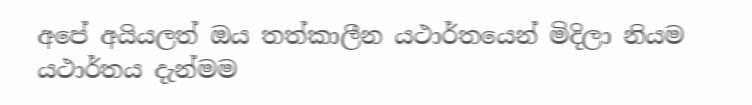අපේ අයියලත් ඔය තත්කාලීන යථාර්තයෙන් මිදිලා නියම යථාර්තය දැන්මම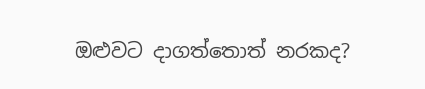ඔළුවට දාගත්තොත් නරකද?